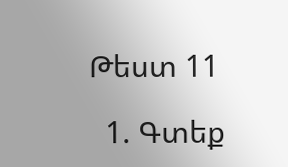Թեստ 11

  1. Գտեք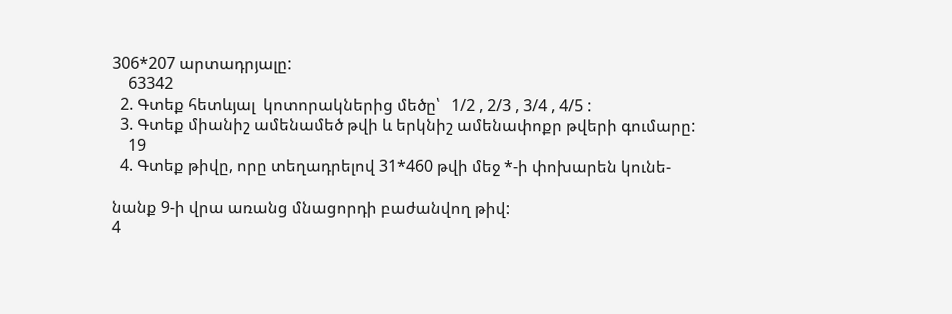306*207 արտադրյալը:
    63342
  2. Գտեք հետևյալ  կոտորակներից մեծը՝   1/2 , 2/3 , 3/4 , 4/5 :
  3. Գտեք միանիշ ամենամեծ թվի և երկնիշ ամենափոքր թվերի գումարը:
    19
  4. Գտեք թիվը, որը տեղադրելով 31*460 թվի մեջ *-ի փոխարեն կունե-

նանք 9-ի վրա առանց մնացորդի բաժանվող թիվ:
4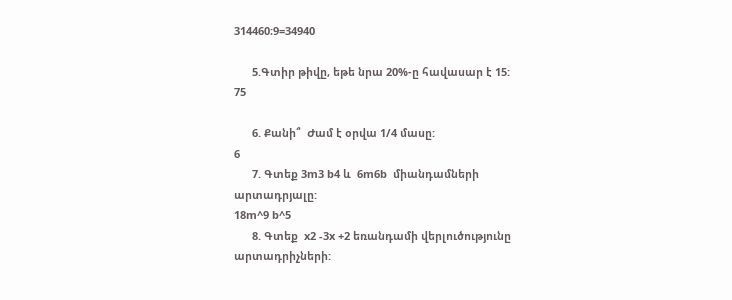314460։9=34940

      5.Գտիր թիվը, եթե նրա 20%-ը հավասար է 15:
75

      6. Քանի՞  Ժամ է օրվա 1/4 մասը:
6
      7. Գտեք 3m3 b4 և  6m6b  միանդամների արտադրյալը:
18m^9 b^5
      8. Գտեք  x2 -3x +2 եռանդամի վերլուծությունը արտադրիչների: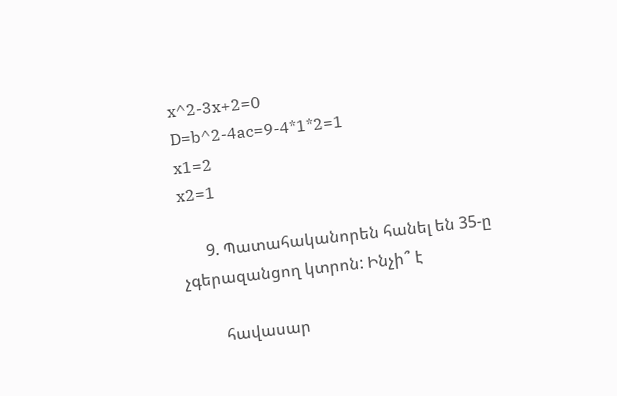x^2-3x+2=0
D=b^2-4ac=9-4*1*2=1
x1=2
x2=1

      9. Պատահականորեն հանել են 35-ը չգերազանցող կտրոն: Ինչի՞ է

         հավասար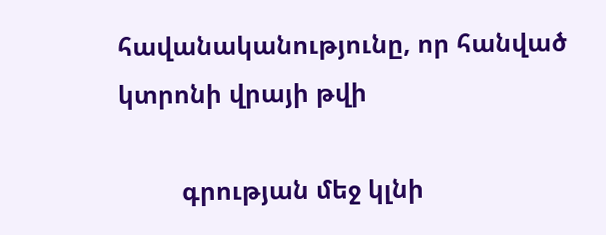հավանականությունը, որ հանված կտրոնի վրայի թվի

         գրության մեջ կլնի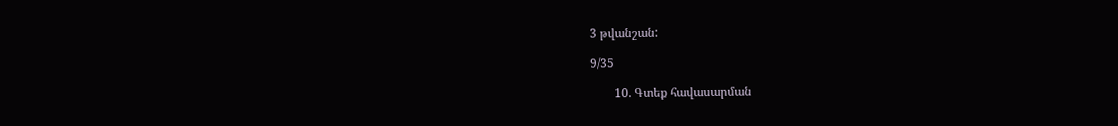3 թվանշան:

9/35

        10. Գտեք հավասարման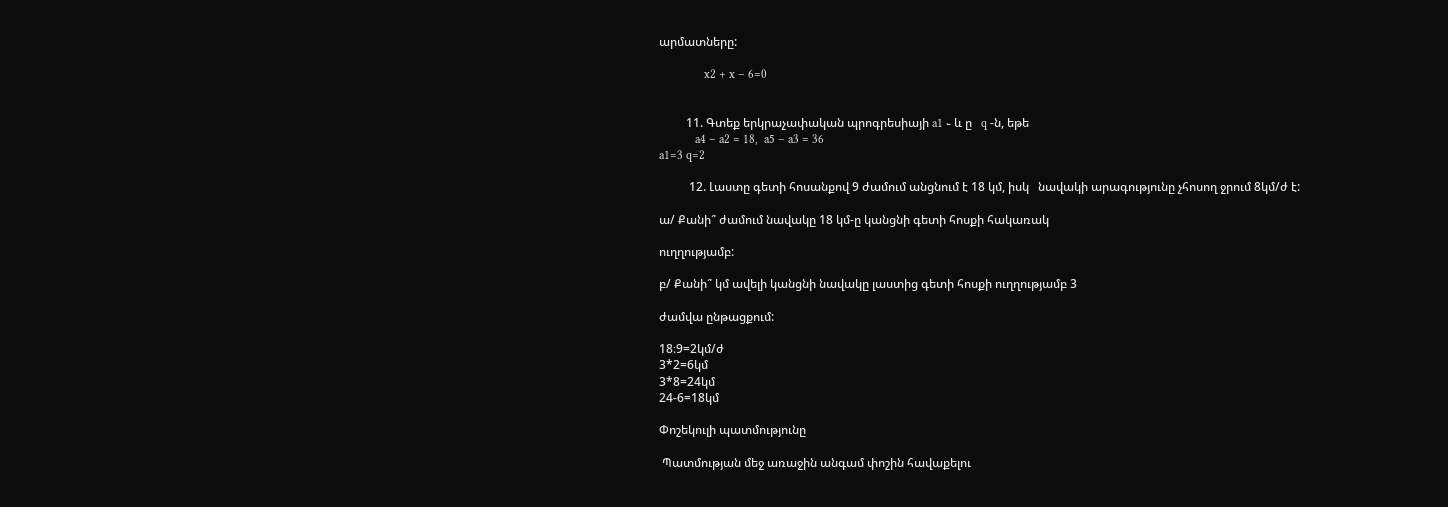արմատները:

               x2 + x – 6=0


         11. Գտեք երկրաչափական պրոգրեսիայի a1 ֊ և ը   q -ն, եթե
            a4 – a2 = 18,  a5 – a3 = 36
a1=3 q=2

          12. Լաստը գետի հոսանքով 9 ժամում անցնում է 18 կմ, իսկ   նավակի արագությունը չհոսող ջրում 8կմ/ժ է:

ա/ Քանի՞ ժամում նավակը 18 կմ-ը կանցնի գետի հոսքի հակառակ

ուղղությամբ:

բ/ Քանի՞ կմ ավելի կանցնի նավակը լաստից գետի հոսքի ուղղությամբ 3

ժամվա ընթացքում:

18։9=2կմ/ժ
3*2=6կմ
3*8=24կմ
24-6=18կմ

Փոշեկուլի պատմությունը

 Պատմության մեջ առաջին անգամ փոշին հավաքելու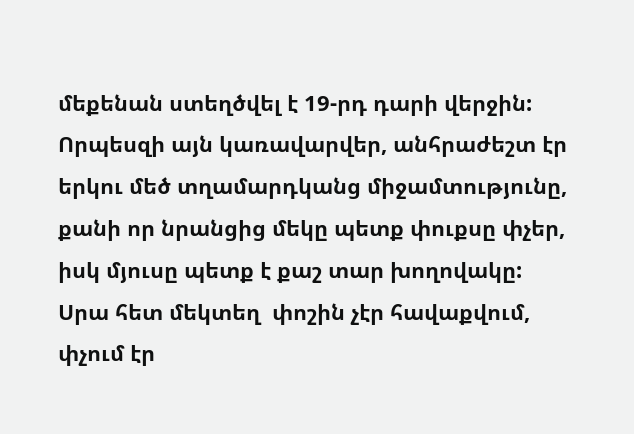մեքենան ստեղծվել է 19-րդ դարի վերջին:  Որպեսզի այն կառավարվեր, անհրաժեշտ էր երկու մեծ տղամարդկանց միջամտությունը, քանի որ նրանցից մեկը պետք փուքսը փչեր, իսկ մյուսը պետք է քաշ տար խողովակը: Սրա հետ մեկտեղ  փոշին չէր հավաքվում, փչում էր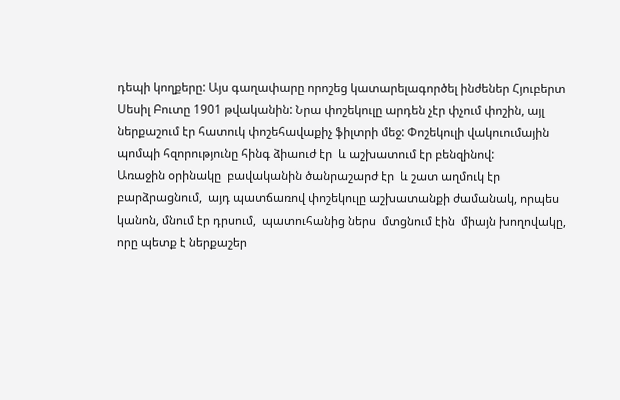դեպի կողքերը: Այս գաղափարը որոշեց կատարելագործել ինժեներ Հյուբերտ Սեսիլ Բուտը 1901 թվականին: Նրա փոշեկուլը արդեն չէր փչում փոշին, այլ ներքաշում էր հատուկ փոշեհավաքիչ ֆիլտրի մեջ: Փոշեկուլի վակուումային պոմպի հզորությունը հինգ ձիաուժ էր  և աշխատում էր բենզինով:
Առաջին օրինակը  բավականին ծանրաշարժ էր  և շատ աղմուկ էր բարձրացնում,  այդ պատճառով փոշեկուլը աշխատանքի ժամանակ, որպես կանոն, մնում էր դրսում,  պատուհանից ներս  մտցնում էին  միայն խողովակը, որը պետք է ներքաշեր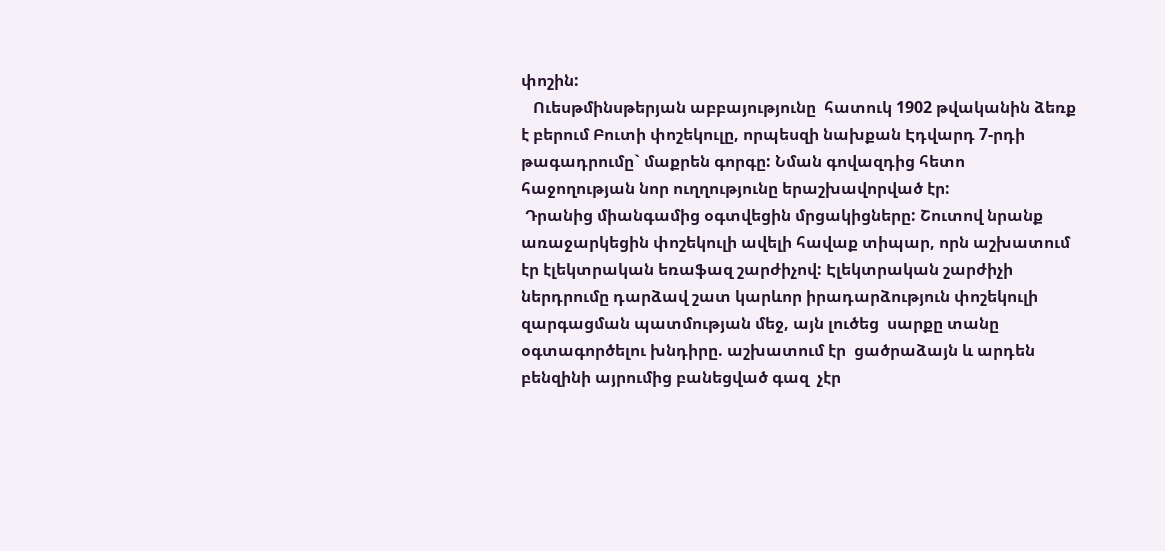փոշին:
   Ուեսթմինսթերյան աբբայությունը  հատուկ 1902 թվականին ձեռք է բերում Բուտի փոշեկուլը, որպեսզի նախքան Էդվարդ 7-րդի թագադրումը` մաքրեն գորգը: Նման գովազդից հետո հաջողության նոր ուղղությունը երաշխավորված էր:
 Դրանից միանգամից օգտվեցին մրցակիցները: Շուտով նրանք առաջարկեցին փոշեկուլի ավելի հավաք տիպար, որն աշխատում էր էլեկտրական եռաֆազ շարժիչով: Էլեկտրական շարժիչի ներդրումը դարձավ շատ կարևոր իրադարձություն փոշեկուլի զարգացման պատմության մեջ, այն լուծեց  սարքը տանը օգտագործելու խնդիրը. աշխատում էր  ցածրաձայն և արդեն բենզինի այրումից բանեցված գազ  չէր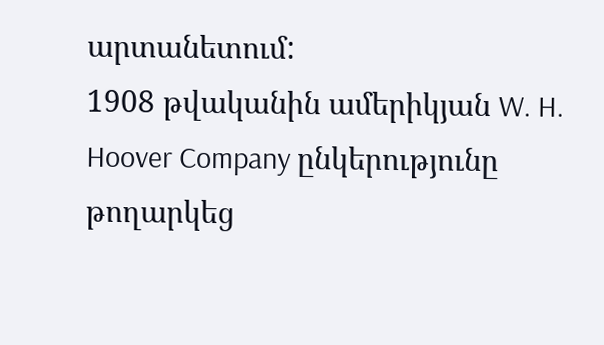արտանետում:
1908 թվականին ամերիկյան W. H. Hoover Company ընկերությունը թողարկեց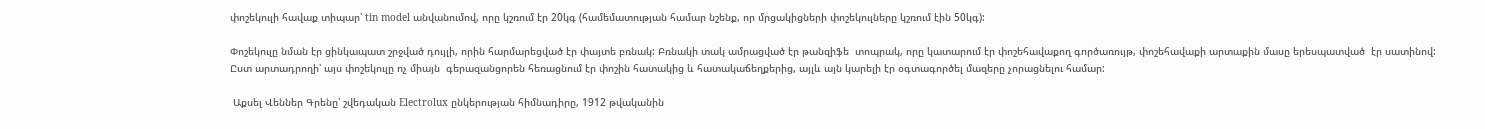փոշեկուլի հավաք տիպար՝ tin model անվանումով, որը կշռում էր 20կգ (համեմատության համար նշենք, որ մրցակիցների փոշեկուլները կշռում էին 50կգ):

Փոշեկուլը նման էր ցինկապատ շրջված դույլի, որին հարմարեցված էր փայտե բռնակ: Բռնակի տակ ամրացված էր թանզիֆե  տոպրակ, որը կատարում էր փոշեհավաքող գործառույթ, փոշեհավաքի արտաքին մասը երեսպատված  էր սատինով: Ըստ արտադրողի՝ այս փոշեկուլը ոչ միայն  գերազանցորեն հեռացնում էր փոշին հատակից և հատակաճեղքերից, այլև այն կարելի էր օգտագործել մազերը չորացնելու համար:

 Աքսել Վեններ Գրենը՝ շվեդական Electrolux ընկերության հիմնադիրը, 1912 թվականին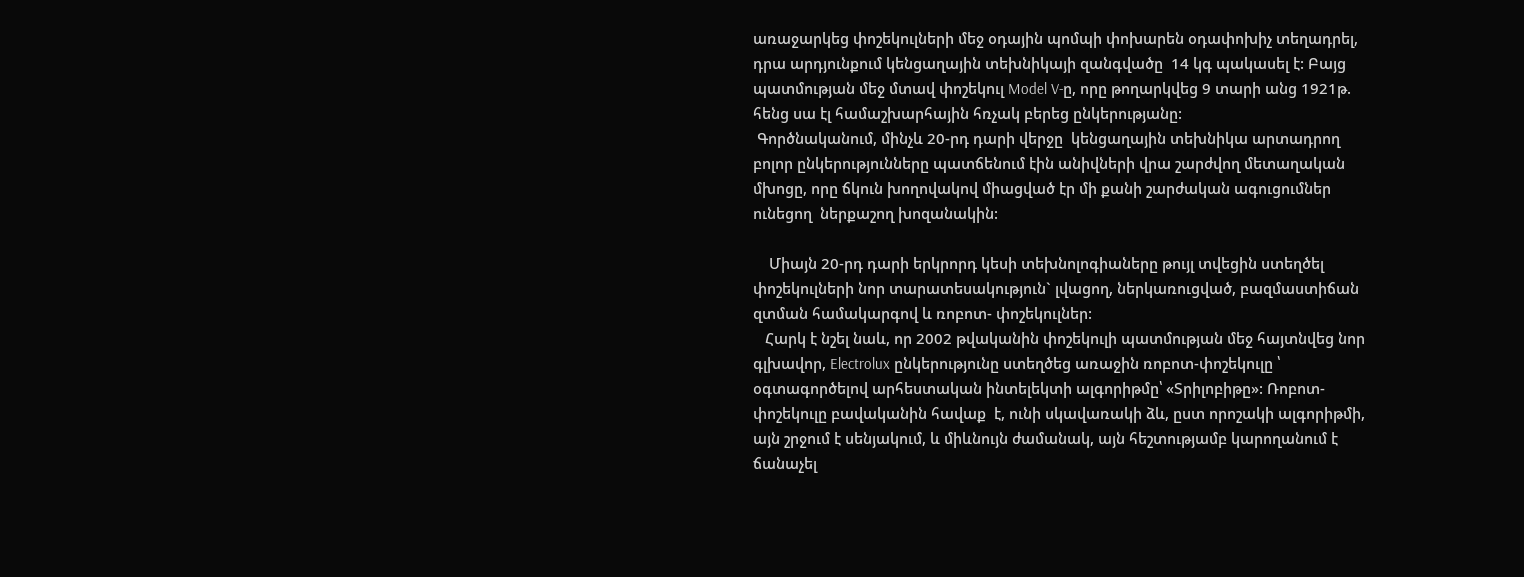առաջարկեց փոշեկուլների մեջ օդային պոմպի փոխարեն օդափոխիչ տեղադրել, դրա արդյունքում կենցաղային տեխնիկայի զանգվածը  14 կգ պակասել է: Բայց պատմության մեջ մտավ փոշեկուլ Model V-ը, որը թողարկվեց 9 տարի անց 1921թ.  հենց սա էլ համաշխարհային հռչակ բերեց ընկերությանը:
 Գործնականում, մինչև 20-րդ դարի վերջը  կենցաղային տեխնիկա արտադրող  բոլոր ընկերությունները պատճենում էին անիվների վրա շարժվող մետաղական մխոցը, որը ճկուն խողովակով միացված էր մի քանի շարժական ագուցումներ ունեցող  ներքաշող խոզանակին:

    Միայն 20-րդ դարի երկրորդ կեսի տեխնոլոգիաները թույլ տվեցին ստեղծել փոշեկուլների նոր տարատեսակություն` լվացող, ներկառուցված, բազմաստիճան զտման համակարգով և ռոբոտ- փոշեկուլներ:
   Հարկ է նշել նաև, որ 2002 թվականին փոշեկուլի պատմության մեջ հայտնվեց նոր գլխավոր, Electrolux ընկերությունը ստեղծեց առաջին ռոբոտ-փոշեկուլը ՝ օգտագործելով արհեստական ինտելեկտի ալգորիթմը՝ «Տրիլոբիթը»: Ռոբոտ-փոշեկուլը բավականին հավաք  է, ունի սկավառակի ձև, ըստ որոշակի ալգորիթմի, այն շրջում է սենյակում, և միևնույն ժամանակ, այն հեշտությամբ կարողանում է ճանաչել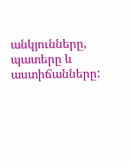անկյունները, պատերը և աստիճանները: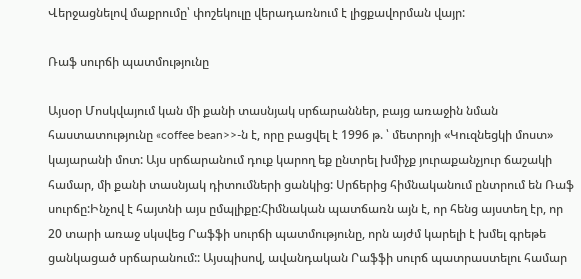Վերջացնելով մաքրումը՝ փոշեկուլը վերադառնում է լիցքավորման վայր:

Ռաֆ սուրճի պատմությունը

Այսօր Մոսկվայում կան մի քանի տասնյակ սրճարաններ, բայց առաջին նման հաստատությունը «coffee bean>>-ն է, որը բացվել է 1996 թ. ՝ մետրոյի «Կուզնեցկի մոստ» կայարանի մոտ: Այս սրճարանում դուք կարող եք ընտրել խմիչք յուրաքանչյուր ճաշակի համար, մի քանի տասնյակ դիտումների ցանկից: Սրճերից հիմնականում ընտրում են Ռաֆ սուրճը:Ինչով է հայտնի այս ըմպլիքը:Հիմնական պատճառն այն է, որ հենց այստեղ էր, որ 20 տարի առաջ սկսվեց Րաֆֆի սուրճի պատմությունը, որն այժմ կարելի է խմել գրեթե ցանկացած սրճարանում:: Այսպիսով, ավանդական Րաֆֆի սուրճ պատրաստելու համար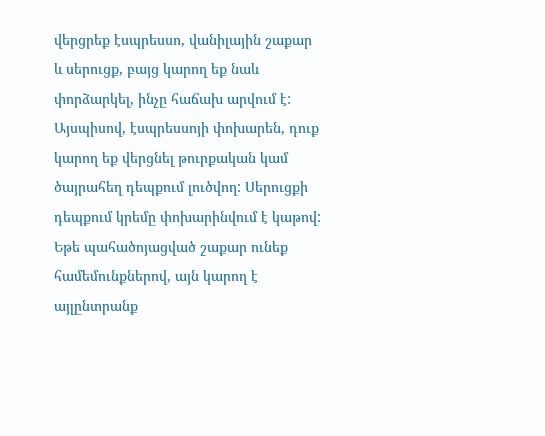վերցրեք էսպրեսսո, վանիլային շաքար և սերուցք, բայց կարող եք նաև փորձարկել, ինչը հաճախ արվում է: Այսպիսով, էսպրեսսոյի փոխարեն, դուք կարող եք վերցնել թուրքական կամ ծայրահեղ դեպքում լուծվող: Սերուցքի դեպքում կրեմը փոխարինվում է կաթով: Եթե պահածոյացված շաքար ունեք համեմունքներով, այն կարող է այլընտրանք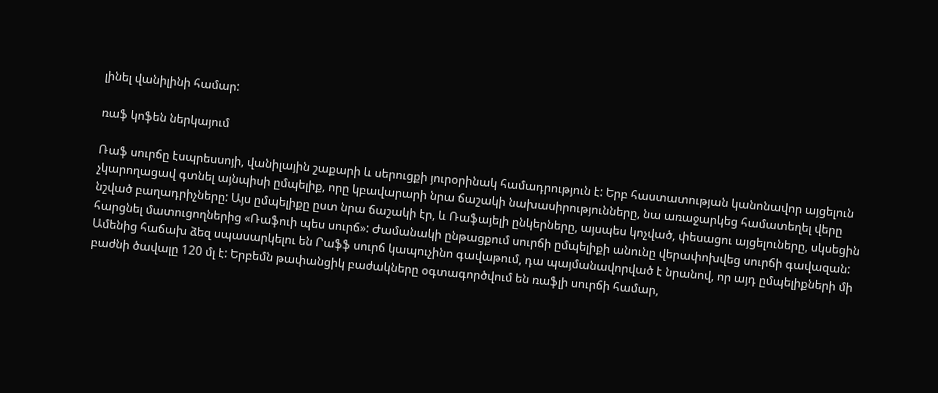լինել վանիլինի համար:

ռաֆ կոֆեն ներկայում

Ռաֆ սուրճը էսպրեսսոյի, վանիլային շաքարի և սերուցքի յուրօրինակ համադրություն է: Երբ հաստատության կանոնավոր այցելուն չկարողացավ գտնել այնպիսի ըմպելիք, որը կբավարարի նրա ճաշակի նախասիրությունները, նա առաջարկեց համատեղել վերը նշված բաղադրիչները: Այս ըմպելիքը ըստ նրա ճաշակի էր, և Ռաֆայելի ընկերները, այսպես կոչված, փեսացու այցելուները, սկսեցին հարցնել մատուցողներից «Ռաֆուի պես սուրճ»: Ժամանակի ընթացքում սուրճի ըմպելիքի անունը վերափոխվեց սուրճի գավազան: Ամենից հաճախ ձեզ սպասարկելու են Րաֆֆ սուրճ կապուչինո գավաթում, դա պայմանավորված է նրանով, որ այդ ըմպելիքների մի բաժնի ծավալը 120 մլ է: Երբեմն թափանցիկ բաժակները օգտագործվում են ռաֆլի սուրճի համար,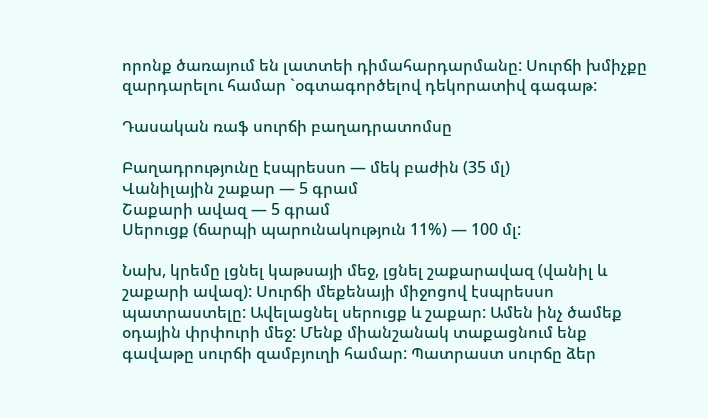որոնք ծառայում են լատտեի դիմահարդարմանը: Սուրճի խմիչքը զարդարելու համար `օգտագործելով դեկորատիվ գագաթ:

Դասական ռաֆ սուրճի բաղադրատոմսը

Բաղադրությունը էսպրեսսո — մեկ բաժին (35 մլ)
Վանիլային շաքար — 5 գրամ
Շաքարի ավազ — 5 գրամ
Սերուցք (ճարպի պարունակություն 11%) — 100 մլ:

Նախ, կրեմը լցնել կաթսայի մեջ, լցնել շաքարավազ (վանիլ և շաքարի ավազ): Սուրճի մեքենայի միջոցով էսպրեսսո պատրաստելը: Ավելացնել սերուցք և շաքար: Ամեն ինչ ծամեք օդային փրփուրի մեջ: Մենք միանշանակ տաքացնում ենք գավաթը սուրճի զամբյուղի համար: Պատրաստ սուրճը ձեր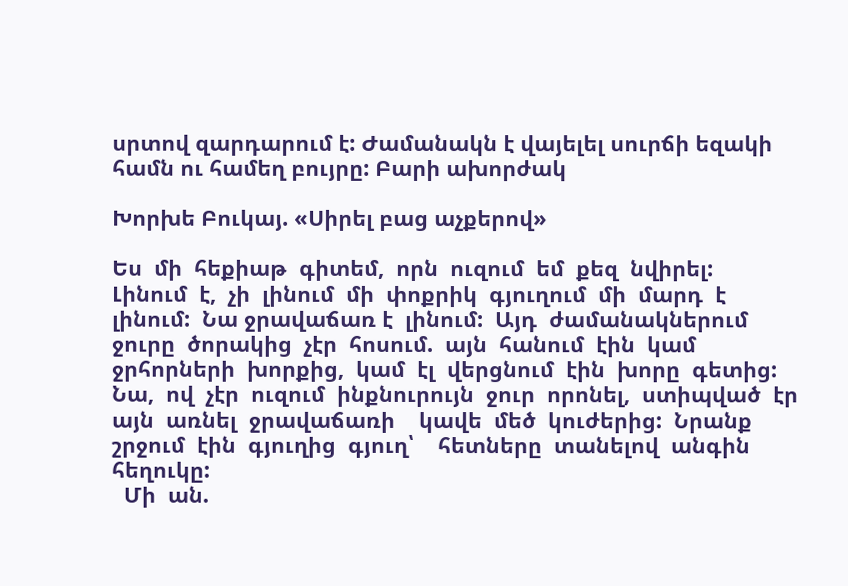սրտով զարդարում է: Ժամանակն է վայելել սուրճի եզակի համն ու համեղ բույրը: Բարի ախորժակ

Խորխե Բուկայ. «Սիրել բաց աչքերով»

Ես  մի  հեքիաթ  գիտեմ,  որն  ուզում  եմ  քեզ  նվիրել:
Լինում  է,  չի  լինում  մի  փոքրիկ  գյուղում  մի  մարդ  է  լինում:  Նա ջրավաճառ է  լինում:  Այդ  ժամանակներում  ջուրը  ծորակից  չէր  հոսում.  այն  հանում  էին  կամ  ջրհորների  խորքից,  կամ  էլ  վերցնում  էին  խորը  գետից:  Նա,  ով  չէր  ուզում  ինքնուրույն  ջուր  որոնել,  ստիպված  էր  այն  առնել  ջրավաճառի    կավե  մեծ  կուժերից:  Նրանք  շրջում  էին  գյուղից  գյուղ՝    հետները  տանելով  անգին  հեղուկը:
  Մի  ան.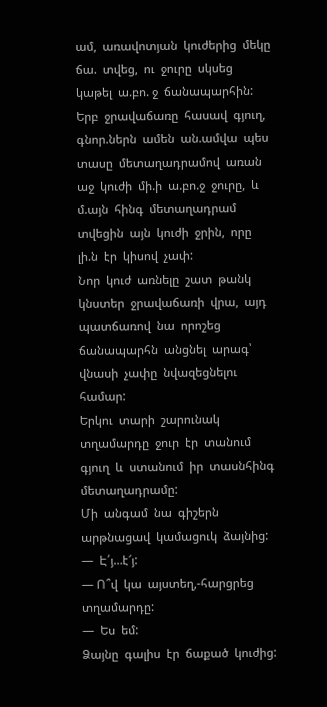ամ,  առավոտյան  կուժերից  մեկը  ճա.  տվեց,  ու  ջուրը  սկսեց  կաթել  ա.բո. ջ  ճանապարհին:  Երբ  ջրավաճառը  հասավ  գյուղ, գնոր.ներն  ամեն  ան.ամվա  պես  տասը  մետաղադրամով  առան  աջ  կուժի  մի.ի  ա.բո.ջ  ջուրը,  և  մ.այն  հինգ  մետաղադրամ  տվեցին  այն  կուժի  ջրին,  որը  լի.ն  էր  կիսով  չափ:
Նոր  կուժ  առնելը  շատ  թանկ  կնստեր  ջրավաճառի  վրա,  այդ  պատճառով  նա  որոշեց  ճանապարհն  անցնել  արագ՝    վնասի  չափը  նվազեցնելու  համար:
Երկու  տարի  շարունակ  տղամարդը  ջուր  էր  տանում  գյուղ  և  ստանում  իր  տասնհինգ  մետաղադրամը:
Մի  անգամ  նա  գիշերն  արթնացավ  կամացուկ  ձայնից:
—  Է՛յ…է՜յ:
— Ո՞վ  կա  այստեղ,-հարցրեց  տղամարդը:
—  Ես  եմ:
Ձայնը  գալիս  էր  ճաքած  կուժից: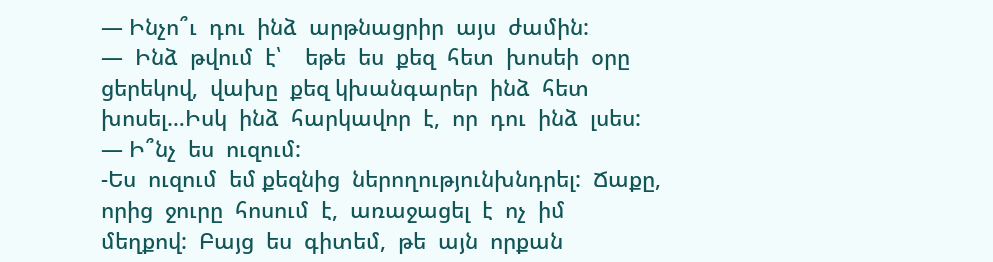— Ինչո՞ւ  դու  ինձ  արթնացրիր  այս  ժամին:
—  Ինձ  թվում  է՝    եթե  ես  քեզ  հետ  խոսեի  օրը  ցերեկով,  վախը  քեզ կխանգարեր  ինձ  հետ  խոսել…Իսկ  ինձ  հարկավոր  է,  որ  դու  ինձ  լսես:
— Ի՞նչ  ես  ուզում:
-Ես  ուզում  եմ քեզնից  ներողությունխնդրել:  Ճաքը,  որից  ջուրը  հոսում  է,  առաջացել  է  ոչ  իմ  մեղքով:  Բայց  ես  գիտեմ,  թե  այն  որքան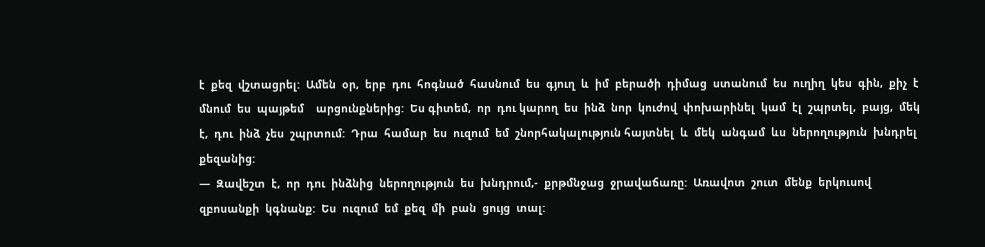է  քեզ  վշտացրել:  Ամեն  օր,  երբ  դու  հոգնած  հասնում  ես  գյուղ  և  իմ  բերածի  դիմաց  ստանում  ես  ուղիղ  կես  գին,  քիչ  է  մնում  ես  պայթեմ    արցունքներից:  Ես գիտեմ,  որ  դու կարող  ես  ինձ  նոր  կուժով  փոխարինել  կամ  էլ  շպրտել,  բայց,  մեկ  է,  դու  ինձ  չես  շպրտում:  Դրա  համար  ես  ուզում  եմ  շնորհակալություն հայտնել  և  մեկ  անգամ  ևս  ներողություն  խնդրել  քեզանից:
—  Զավեշտ  է,  որ  դու  ինձնից  ներողություն  ես  խնդրում,-  քրթմնջաց  ջրավաճառը:  Առավոտ  շուտ  մենք  երկուսով  զբոսանքի  կգնանք:  Ես  ուզում  եմ  քեզ  մի  բան  ցույց  տալ: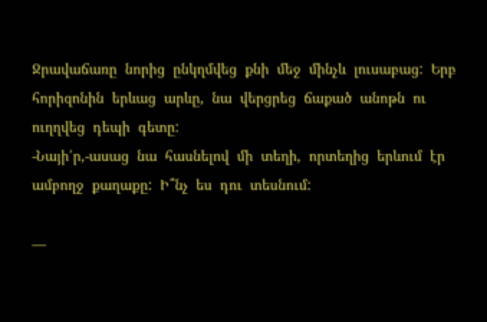Ջրավաճառը  նորից  ընկղմվեց  քնի  մեջ  մինչև  լուսաբաց:  Երբ  հորիզոնին  երևաց  արևը,  նա  վերցրեց  ճաքած  անոթն  ու  ուղղվեց  դեպի  գետը:
-Նայի՛ր,-ասաց  նա  հասնելով  մի  տեղի,  որտեղից  երևում  էր  ամբողջ  քաղաքը:  Ի՞նչ  ես  դու  տեսնում:

—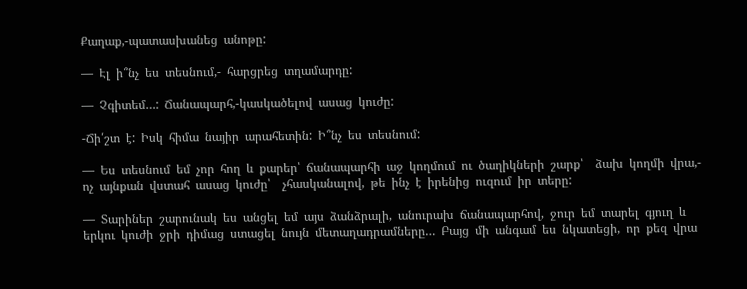Քաղաք,-պատասխանեց  անոթը:

—  Էլ  ի՞նչ  ես  տեսնում,-  հարցրեց  տղամարդը:

—  Չգիտեմ…:  Ճանապարհ,-կասկածելով  ասաց  կուժը:

-Ճի՛շտ  է:  Իսկ  հիմա  նայիր  արահետին:  Ի՞նչ  ես  տեսնում:

—  Ես  տեսնում  եմ  չոր  հող  և  քարեր՝  ճանապարհի  աջ  կողմում  ու  ծաղիկների  շարք՝    ձախ  կողմի  վրա,-  ոչ  այնքան  վստահ  ասաց  կուժը՝    չհասկանալով,  թե  ինչ  է  իրենից  ուզում  իր  տերը:

—  Տարիներ  շարունակ  ես  անցել  եմ  այս  ձանձրալի,  անուրախ  ճանապարհով,  ջուր  եմ  տարել  գյուղ  և  երկու  կուժի  ջրի  դիմաց  ստացել  նույն  մետաղադրամները…  Բայց  մի  անգամ  ես  նկատեցի,  որ  քեզ  վրա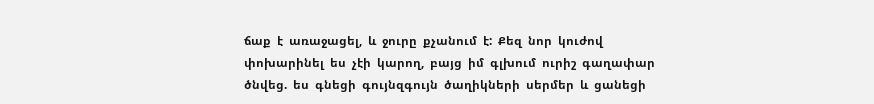ճաք  է  առաջացել,  և  ջուրը  քչանում  է:  Քեզ  նոր  կուժով  փոխարինել  ես  չէի  կարող,  բայց  իմ  գլխում  ուրիշ  գաղափար  ծնվեց.  ես  գնեցի  գույնզգույն  ծաղիկների  սերմեր  և  ցանեցի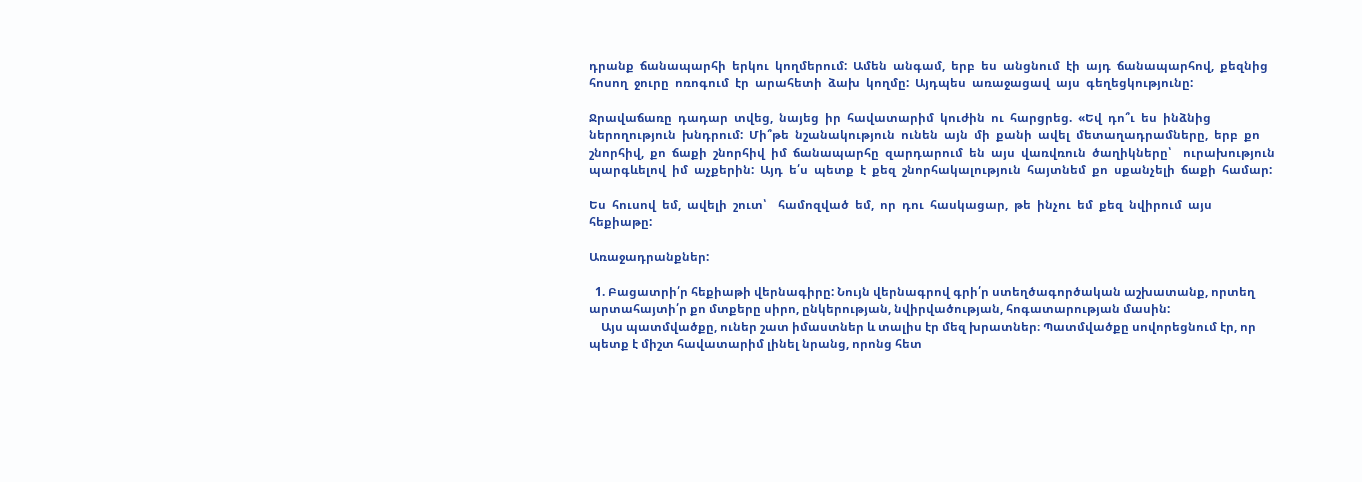դրանք  ճանապարհի  երկու  կողմերում:  Ամեն  անգամ,  երբ  ես  անցնում  էի  այդ  ճանապարհով,  քեզնից  հոսող  ջուրը  ոռոգում  էր  արահետի  ձախ  կողմը:  Այդպես  առաջացավ  այս  գեղեցկությունը:

Ջրավաճառը  դադար  տվեց,  նայեց  իր  հավատարիմ  կուժին  ու  հարցրեց.  «Եվ  դո՞ւ  ես  ինձնից  ներողություն  խնդրում:  Մի՞թե  նշանակություն  ունեն  այն  մի  քանի  ավել  մետաղադրամները,  երբ  քո  շնորհիվ,  քո  ճաքի  շնորհիվ  իմ  ճանապարհը  զարդարում  են  այս  վառվռուն  ծաղիկները՝    ուրախություն  պարգևելով  իմ  աչքերին:  Այդ  ե՛ս  պետք  է  քեզ  շնորհակալություն  հայտնեմ  քո  սքանչելի  ճաքի  համար:

Ես  հուսով  եմ,  ավելի  շուտ՝    համոզված  եմ,  որ  դու  հասկացար,  թե  ինչու  եմ  քեզ  նվիրում  այս    հեքիաթը:

Առաջադրանքներ:

  1. Բացատրի՛ր հեքիաթի վերնագիրը: Նույն վերնագրով գրի՛ր ստեղծագործական աշխատանք, որտեղ արտահայտի՛ր քո մտքերը սիրո, ընկերության, նվիրվածության, հոգատարության մասին:
    Այս պատմվածքը, ուներ շատ իմաստներ և տալիս էր մեզ խրատներ։ Պատմվածքը սովորեցնում էր, որ պետք է միշտ հավատարիմ լինել նրանց, որոնց հետ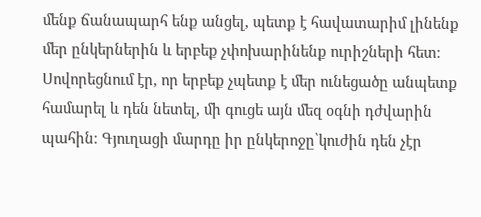մենք ճանապարհ ենք անցել, պետք է հավատարիմ լինենք մեր ընկերներին և երբեք չփոխարինենք ուրիշների հետ։ Սովորեցնում էր, որ երբեք չպետք է մեր ունեցածը անպետք համարել և դեն նետել, մի գուցե այն մեզ օգնի դժվարին պահին։ Գյուղացի մարդը իր ընկերոջը՝կուժին դեն չէր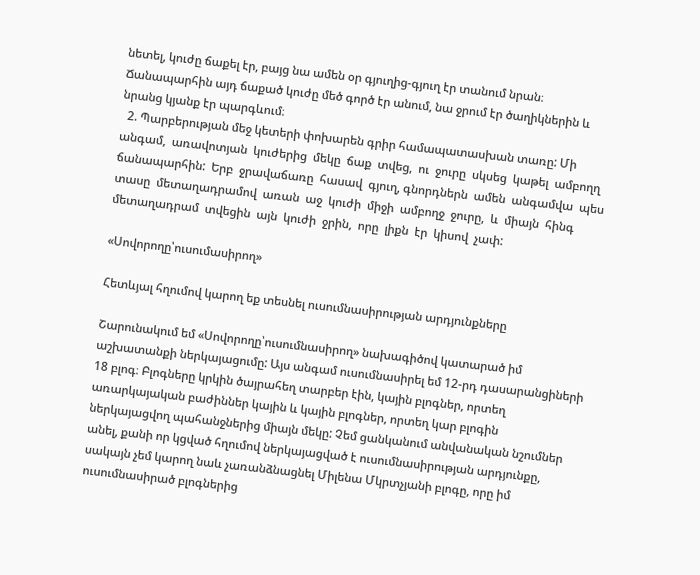նետել, կուժը ճաքել էր, բայց նա ամեն օր գյուղից-գյուղ էր տանում նրան։ Ճանապարհին այդ ճաքած կուժը մեծ գործ էր անում, նա ջրում էր ծաղիկներին և նրանց կյանք էր պարգևում։
  2. Պարբերության մեջ կետերի փոխարեն գրիր համապատասխան տառը: Մի  անգամ,  առավոտյան  կուժերից  մեկը  ճաք  տվեց,  ու  ջուրը  սկսեց  կաթել  ամբողղ  ճանապարհին:  Երբ  ջրավաճառը  հասավ  գյուղ, գնորդներն  ամեն  անգամվա  պես  տասը  մետաղադրամով  առան  աջ  կուժի  միջի  ամբողջ  ջուրը,  և  միայն  հինգ  մետաղադրամ  տվեցին  այն  կուժի  ջրին,  որը  լիքն  էր  կիսով  չափ:

«Սովորողը՝ուսումասիրող»

Հետևյալ հղումով կարող եք տեսնել ուսումնասիրության արդյունքները

Շարունակում եմ «Սովորողը՝ուսումնասիրող» նախագիծով կատարած իմ աշխատանքի ներկայացումը: Այս անգամ ուսումնասիրել եմ 12-րդ դասարանցիների 18 բլոգ։ Բլոգները կրկին ծայրահեղ տարբեր էին, կային բլոգներ, որտեղ առարկայական բաժիններ կային և կային բլոգներ, որտեղ կար բլոգին ներկայացվող պահանջներից միայն մեկը: Չեմ ցանկանում անվանական նշումներ անել, քանի որ կցված հղումով ներկայացված է ուսումնասիրության արդյունքը, սակայն չեմ կարող նաև չառանձնացնել Միլենա Մկրտչյանի բլոգը, որը իմ ուսումնասիրած բլոգներից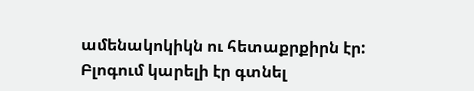ամենակոկիկն ու հետաքրքիրն էր: Բլոգում կարելի էր գտնել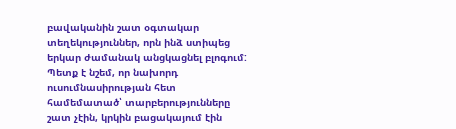բավականին շատ օգտակար տեղեկություններ, որն ինձ ստիպեց երկար ժամանակ անցկացնել բլոգում: Պետք է նշեմ, որ նախորդ ուսումնասիրության հետ համեմատած՝ տարբերությունները շատ չէին, կրկին բացակայում էին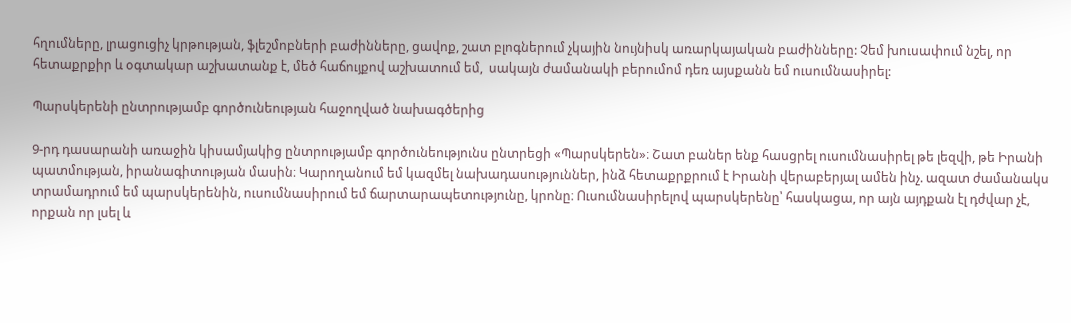հղումները, լրացուցիչ կրթության, ֆլեշմոբների բաժինները, ցավոք, շատ բլոգներում չկային նույնիսկ առարկայական բաժինները: Չեմ խուսափում նշել, որ հետաքրքիր և օգտակար աշխատանք է, մեծ հաճույքով աշխատում եմ,  սակայն ժամանակի բերումոմ դեռ այսքանն եմ ուսումնասիրել:

Պարսկերենի ընտրությամբ գործունեության հաջողված նախագծերից

9-րդ դասարանի առաջին կիսամյակից ընտրությամբ գործունեությունս ընտրեցի «Պարսկերեն»։ Շատ բաներ ենք հասցրել ուսումնասիրել թե լեզվի, թե Իրանի պատմության, իրանագիտության մասին։ Կարողանում եմ կազմել նախադասություններ, ինձ հետաքրքրում է Իրանի վերաբերյալ ամեն ինչ. ազատ ժամանակս տրամադրում եմ պարսկերենին, ուսումնասիրում եմ ճարտարապետությունը, կրոնը։ Ուսումնասիրելով պարսկերենը՝ հասկացա, որ այն այդքան էլ դժվար չէ, որքան որ լսել և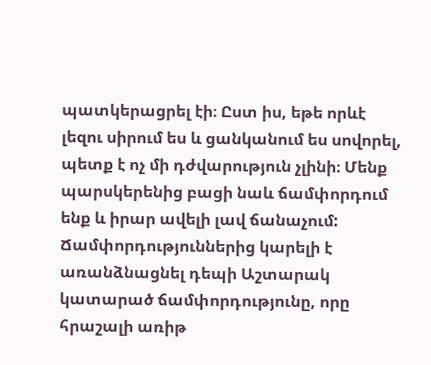պատկերացրել էի։ Ըստ իս, եթե որևէ լեզու սիրում ես և ցանկանում ես սովորել, պետք է ոչ մի դժվարություն չլինի։ Մենք պարսկերենից բացի նաև ճամփորդում ենք և իրար ավելի լավ ճանաչում: Ճամփորդություններից կարելի է առանձնացնել դեպի Աշտարակ կատարած ճամփորդությունը, որը հրաշալի առիթ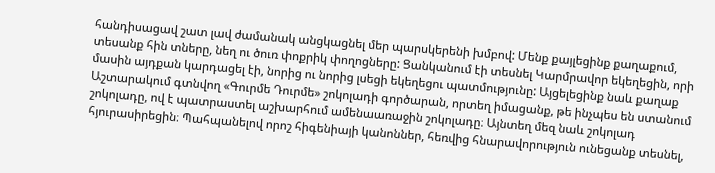հանդիսացավ շատ լավ ժամանակ անցկացնել մեր պարսկերենի խմբով: Մենք քայլեցինք քաղաքում, տեսանք հին տները, նեղ ու ծուռ փոքրիկ փողոցները: Ցանկանում էի տեսնել Կարմրավոր եկեղեցին, որի մասին այդքան կարդացել էի, նորից ու նորից լսեցի եկեղեցու պատմությունը: Այցելեցինք նաև քաղաք Աշտարակում գտնվող «Գուրմե Դուրմե» շոկոլադի գործարան, որտեղ իմացանք, թե ինչպես են ստանում շոկոլադը, ով է պատրաստել աշխարհում ամենաառաջին շոկոլադը։ Այնտեղ մեզ նաև շոկոլադ հյուրասիրեցին։ Պահպանելով որոշ հիգենիայի կանոններ, հեռվից հնարավորություն ունեցանք տեսնել,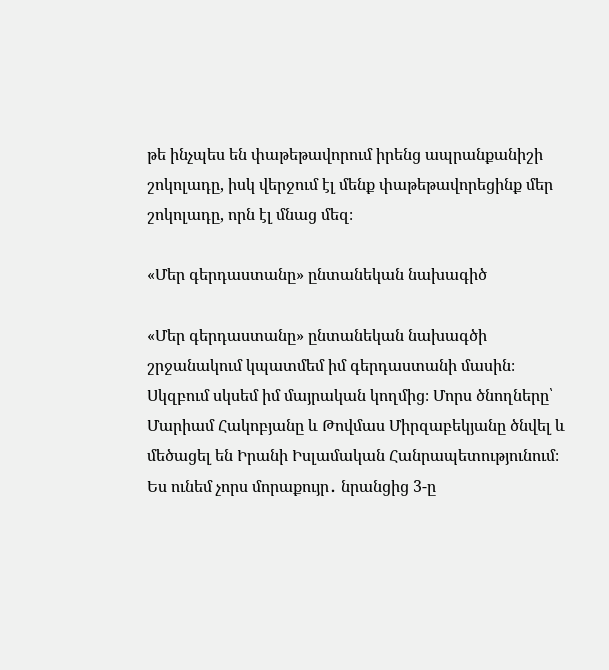թե ինչպես են փաթեթավորում իրենց ապրանքանիշի շոկոլադը, իսկ վերջում էլ մենք փաթեթավորեցինք մեր շոկոլադը, որն էլ մնաց մեզ։

«Մեր գերդաստանը» ընտանեկան նախագիծ

«Մեր գերդաստանը» ընտանեկան նախագծի շրջանակում կպատմեմ իմ գերդաստանի մասին։ Սկզբում սկսեմ իմ մայրական կողմից։ Մորս ծնողները՝ Մարիամ Հակոբյանը և Թովմաս Միրզաբեկյանը ծնվել և մեծացել են Իրանի Իսլամական Հանրապետությունում։ Ես ունեմ չորս մորաքույր․ նրանցից 3-ը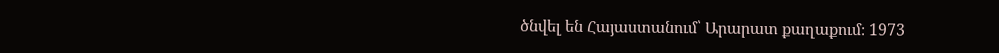ծնվել են Հայաստանում՝ Արարատ քաղաքում։ 1973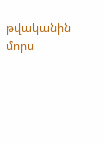թվականին մորս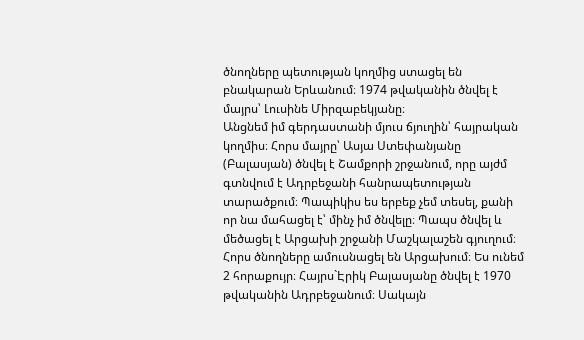ծնողները պետության կողմից ստացել են բնակարան Երևանում։ 1974 թվականին ծնվել է մայրս՝ Լուսինե Միրզաբեկյանը։
Անցնեմ իմ գերդաստանի մյուս ճյուղին՝ հայրական կողմիս։ Հորս մայրը՝ Ասյա Ստեփանյանը (Բալասյան) ծնվել է Շամքորի շրջանում, որը այժմ գտնվում է Ադրբեջանի հանրապետության տարածքում։ Պապիկիս ես երբեք չեմ տեսել, քանի որ նա մահացել է՝ մինչ իմ ծնվելը։ Պապս ծնվել և մեծացել է Արցախի շրջանի Մաշկալաշեն գյուղում։ Հորս ծնողները ամուսնացել են Արցախում։ Ես ունեմ 2 հորաքույր։ Հայրս`Էրիկ Բալասյանը ծնվել է 1970 թվականին Ադրբեջանում։ Սակայն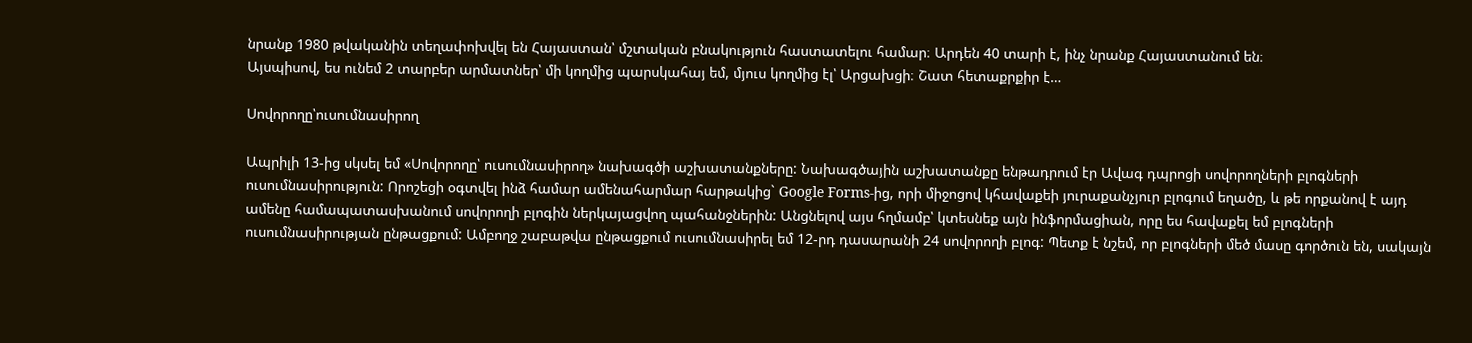նրանք 1980 թվականին տեղափոխվել են Հայաստան՝ մշտական բնակություն հաստատելու համար։ Արդեն 40 տարի է, ինչ նրանք Հայաստանում են։
Այսպիսով, ես ունեմ 2 տարբեր արմատներ՝ մի կողմից պարսկահայ եմ, մյուս կողմից էլ՝ Արցախցի։ Շատ հետաքրքիր է…

Սովորողը՝ուսումնասիրող

Ապրիլի 13-ից սկսել եմ «Սովորողը՝ ուսումնասիրող» նախագծի աշխատանքները: Նախագծային աշխատանքը ենթադրում էր Ավագ դպրոցի սովորողների բլոգների ուսումնասիրություն: Որոշեցի օգտվել ինձ համար ամենահարմար հարթակից` Google Forms-ից, որի միջոցով կհավաքեի յուրաքանչյուր բլոգում եղածը, և թե որքանով է այդ ամենը համապատասխանում սովորողի բլոգին ներկայացվող պահանջներին: Անցնելով այս հղմամբ՝ կտեսնեք այն ինֆորմացիան, որը ես հավաքել եմ բլոգների ուսումնասիրության ընթացքում: Ամբողջ շաբաթվա ընթացքում ուսումնասիրել եմ 12-րդ դասարանի 24 սովորողի բլոգ: Պետք է նշեմ, որ բլոգների մեծ մասը գործուն են, սակայն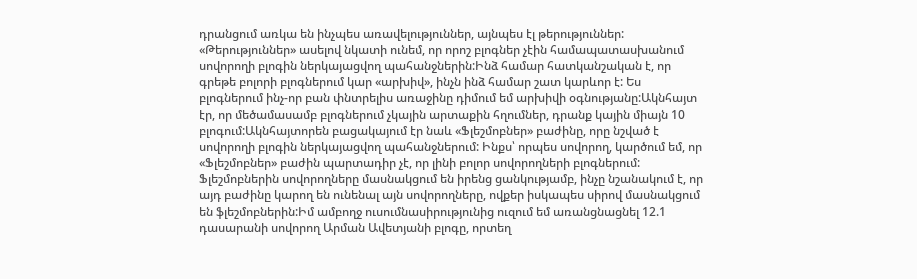դրանցում առկա են ինչպես առավելություններ, այնպես էլ թերություններ: «Թերություններ» ասելով նկատի ունեմ, որ որոշ բլոգներ չէին համապատասխանում սովորողի բլոգին ներկայացվող պահանջներին:Ինձ համար հատկանշական է, որ գրեթե բոլորի բլոգներում կար «արխիվ», ինչն ինձ համար շատ կարևոր է: Ես բլոգներում ինչ-որ բան փնտրելիս առաջինը դիմում եմ արխիվի օգնությանը:Ակնհայտ էր, որ մեծամասամբ բլոգներում չկային արտաքին հղումներ, դրանք կային միայն 10 բլոգում:Ակնհայտորեն բացակայում էր նաև «Ֆլեշմոբներ» բաժինը, որը նշված է սովորողի բլոգին ներկայացվող պահանջներում: Ինքս՝ որպես սովորող, կարծում եմ, որ «Ֆլեշմոբներ» բաժին պարտադիր չէ, որ լինի բոլոր սովորողների բլոգներում: Ֆլեշմոբներին սովորողները մասնակցում են իրենց ցանկությամբ, ինչը նշանակում է, որ այդ բաժինը կարող են ունենալ այն սովորողները, ովքեր իսկապես սիրով մասնակցում են ֆլեշմոբներին:Իմ ամբողջ ուսումնասիրությունից ուզում եմ առանցնացնել 12.1 դասարանի սովորող Արման Ավետյանի բլոգը, որտեղ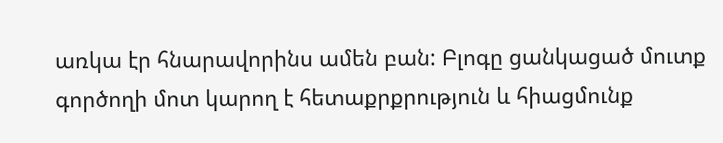առկա էր հնարավորինս ամեն բան: Բլոգը ցանկացած մուտք գործողի մոտ կարող է հետաքրքրություն և հիացմունք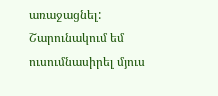առաջացնել: Շարունակում եմ ուսումնասիրել մյուս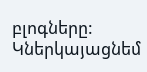բլոգները: Կներկայացնեմ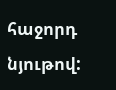հաջորդ նյութով: